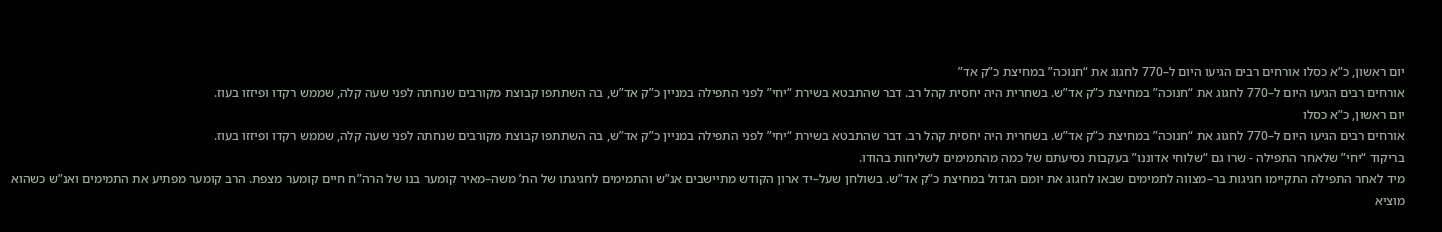יום ראשון, כ”א כסלו אורחים רבים הגיעו היום ל–770 לחגוג את “חנוכה” במחיצת כ”ק אד”
אורחים רבים הגיעו היום ל–770 לחגוג את “חנוכה” במחיצת כ”ק אד”ש. בשחרית היה יחסית קהל רב. דבר שהתבטא בשירת “יחי” לפני התפילה במניין כ”ק אד”ש, בה השתתפו קבוצת מקורבים שנחתה לפני שעה קלה, שממש רקדו ופיזזו בעוז.
יום ראשון, כ”א כסלו
אורחים רבים הגיעו היום ל–770 לחגוג את “חנוכה” במחיצת כ”ק אד”ש. בשחרית היה יחסית קהל רב. דבר שהתבטא בשירת “יחי” לפני התפילה במניין כ”ק אד”ש, בה השתתפו קבוצת מקורבים שנחתה לפני שעה קלה, שממש רקדו ופיזזו בעוז.
בריקוד “יחי” שלאחר התפילה - שרו גם “שלוחי אדוננו” בעקבות נסיעתם של כמה מהתמימים לשליחות בהודו.
מיד לאחר התפילה התקיימו חגיגות בר–מצווה לתמימים שבאו לחגוג את יומם הגדול במחיצת כ”ק אד”ש. בשולחן שעל–יד ארון הקודש מתיישבים אנ”ש והתמימים לחגיגתו של הת’ משה–מאיר קומער בנו של הרה”ח חיים קומער מצפת. הרב קומער מפתיע את התמימים ואנ”ש כשהוא מוציא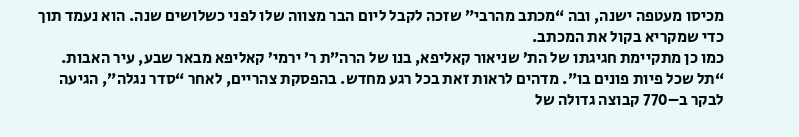מכיסו מעטפה ישנה, ובה “מכתב מהרבי” שזכה לקבל ליום הבר מצווה שלו לפני כשלושים שנה. הוא נעמד תוך כדי שמקריא בקול את המכתב.
כמו כן מתקיימת חגיגתו של הת’ שניאור קאליפא, בנו של הרה”ת ר’ ירמי’ קאליפא מבאר שבע, עיר האבות.
“תל שכל פיות פונים בו”. מדהים לראות זאת בכל רגע מחדש. בהפסקת צהריים, לאחר “סדר נגלה”, הגיעה לבקר ב–770 קבוצה גדולה של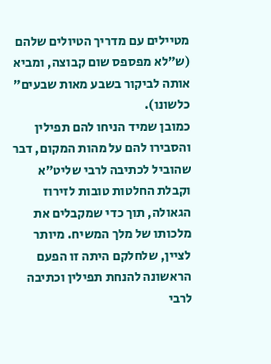מטיילים עם מדריך הטיולים שלהם (ש”לא מפספס שום קבוצה, ומביא אותה לביקור בשבע מאות שבעים” כלשונו).
כמובן שמיד הניחו להם תפילין והסבירו להם על מהות המקום, דבר שהוביל לכתיבה לרבי שליט”א וקבלת החלטות טובות לזירוז הגאולה, תוך כדי שמקבלים את מלכותו של מלך המשיח. מיותר לציין, שלחלקם היתה זו הפעם הראשונה להנחת תפילין וכתיבה לרבי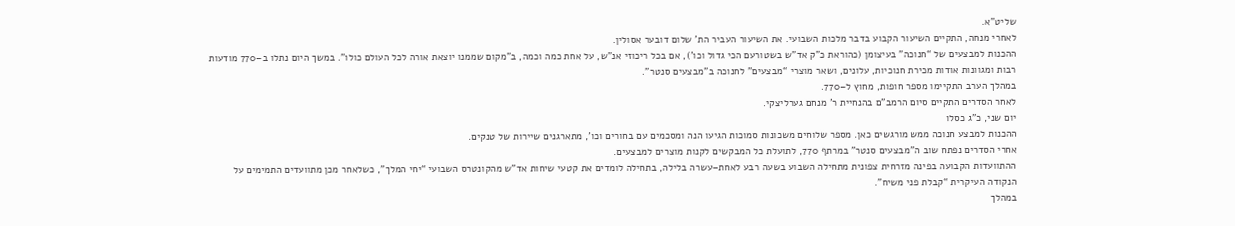שליט”א.
לאחרי מנחה, התקיים השיעור הקבוע בדבר מלכות השבועי. את השיעור העביר הת’ שלום דובער אסולין.
ההכנות למבצעים של “חנוכה” בעיצומן (כהוראת כ”ק אד”ש בשטורעם הכי גדול וכו’), אם בכל ריכוזי אנ”ש, על אחת כמה וכמה, ב”מקום שממנו יוצאת אורה לכל העולם כולו”. במשך היום נתלו ב–770 מודעות רבות ומגוונות אודות מכירת חנוכיות, עלונים, ושאר מוצרי “מבצעים” לחנוכה ב”מבצעים סנטר”.
במהלך הערב התקיימו מספר חופות, מחוץ ל–770.
לאחר הסדרים התקיים סיום הרמב”ם בהנחיית ר’ מנחם גערליצקי.
יום שני, כ”ג כסלו
ההכנות למבצע חנוכה ממש מורגשים כאן. מספר שלוחים משכונות סמוכות הגיעו הנה ומסכמים עם בחורים וכו’, מתארגנים שיירות של טנקים.
אחרי הסדרים נפתח שוב ה”מבצעים סנטר” במרתף 770, לתועלת כל המבקשים לקנות מוצרים למבצעים.
ההתוועדות הקבועה בפינה מזרחית צפונית מתחילה השבוע בשעה רבע לאחת–עשרה בלילה, בתחילה לומדים את קטעי שיחות אד”ש מהקונטרס השבועי “יחי המלך”, כשלאחר מכן מתוועדים התמימים על הנקודה העיקרית “קבלת פני משיח”.
במהלך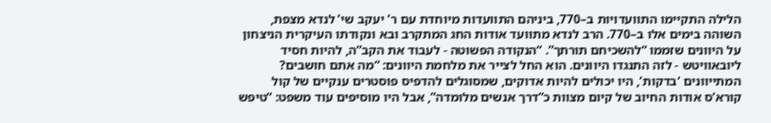הלילה התקיימו התוועדויות ב–770, ביניהם התוועדות מיוחדת עם ר’ יעקב שי’ לנדא מצפת, השוהה בימים אלו ב–770. הרב לנדא מתוועד אודות החג המתקרב ובא ונקודתו העיקרית הניצחון על היוונים שזממו “להשכיחם תורתך”. “הנקודה הפשוטה - לעבוד את הקב”ה, להיות חסיד ליובאוויטש - לזה התנגדו היוונים. הוא החל לצייר את מלחמת היוונים: “מה אתם חושבים? המתייוונים ‘בדקות’, היו יכולים להיות אדוקים, שמסוגלים להדפיס פוסטרים ענקיים של קול קורא’ס אודות החיוב של קיום מצוות כ”דרך אנשים מלומדה”, אבל היו מוסיפים עוד משפט: “טיפש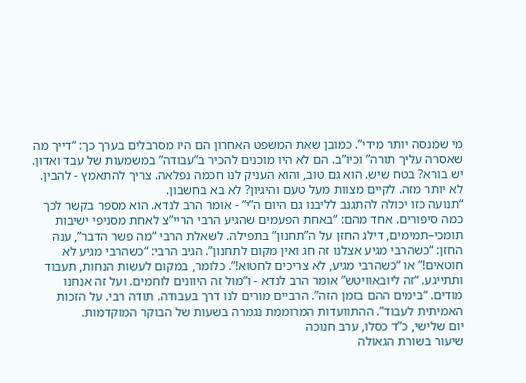מי שמנסה יותר מידי”. כמובן שאת המשפט האחרון הם היו מסרבלים בערך כך: “דייך מה שאסרה עליך תורה” וכיו”ב. הם לא היו מוכנים להכיר ב”עבודה” במשמעות של עבד ואדון. יש בורא? בטח שיש. הוא גם טוב, והוא העניק לנו חכמה נפלאה. צריך להתאמץ - להבין. לא יותר מזה. לקיים מצוות מעל טעם והיגיון? לא בא בחשבון.
“תנועה כזו יכולה להתגנב לליבנו גם היום ה”י” - אומר הרב לנדא. הוא מספר בקשר לכך כמה סיפורים. אחד מהם: “באחת הפעמים שהגיע הרבי הריי”צ לאחת מסניפי ישיבות תומכי–תמימים, דילג החזן על ה”תחנון” בתפילה. לשאלת הרבי “מה פשר הדבר”, ענה החזן: “כשהרבי מגיע אצלנו זה חג ואין מקום לתחנון”. הגיב הרבי: “כשהרבי מגיע לא חוטאים!” או “כשהרבי מגיע, לא צריכים לחטוא!”. כלומר, במקום לעשות הנחות, תעבוד ותתייגע. “זה ליובאוויטש” אומר הרב לנדא - ו”מול זה היוונים לוחמים. ועל זה אנחנו מודים. “בימים ההם בזמן הזה”. הרביים מורים לנו דרך בעבודה. תודה רבי. על הזכות האמיתית לעבוד”. ההתוועדות המרוממת נגמרה בשעות של הבוקר המוקדמות.
יום שלישי, כ”ד כסלו, ערב חנוכה
שיעור בשורת הגאולה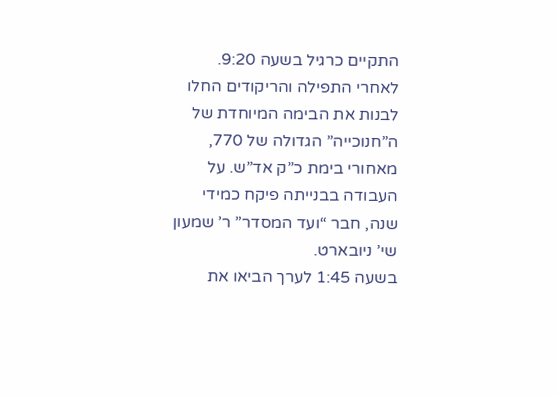התקיים כרגיל בשעה 9:20.
לאחרי התפילה והריקודים החלו לבנות את הבימה המיוחדת של ה”חנוכייה” הגדולה של 770, מאחורי בימת כ”ק אד”ש. על העבודה בבנייתה פיקח כמידי שנה, חבר “ועד המסדר” ר’ שמעון שי’ ניובארט.
בשעה 1:45 לערך הביאו את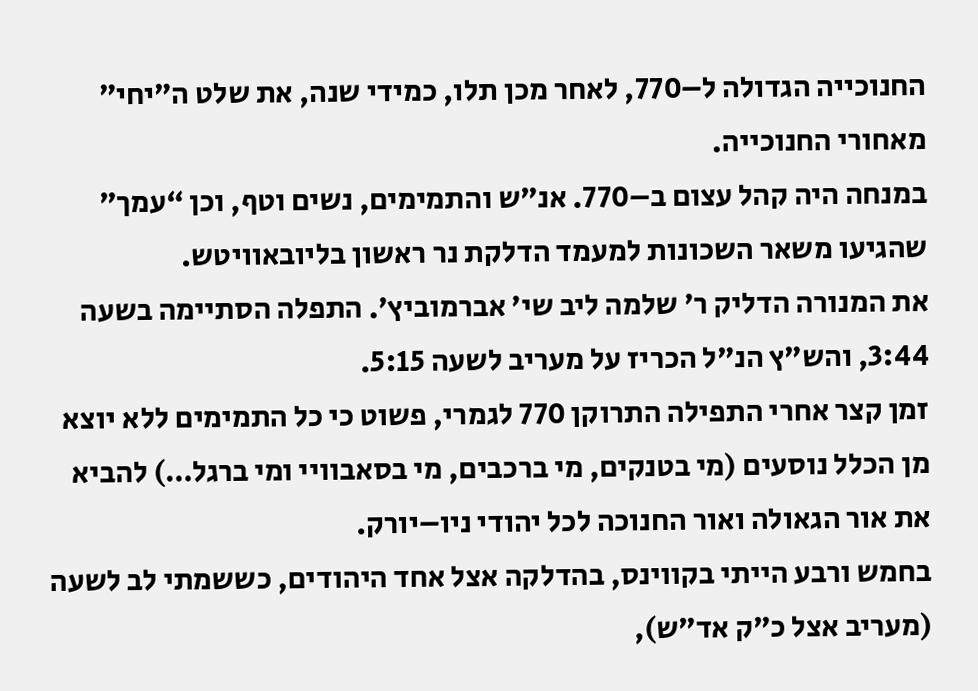החנוכייה הגדולה ל–770, לאחר מכן תלו, כמידי שנה, את שלט ה”יחי” מאחורי החנוכייה.
במנחה היה קהל עצום ב–770. אנ”ש והתמימים, נשים וטף, וכן “עמך” שהגיעו משאר השכונות למעמד הדלקת נר ראשון בליובאוויטש.
את המנורה הדליק ר’ שלמה ליב שי’ אברמוביץ’. התפלה הסתיימה בשעה 3:44, והש”ץ הנ”ל הכריז על מעריב לשעה 5:15.
זמן קצר אחרי התפילה התרוקן 770 לגמרי, פשוט כי כל התמימים ללא יוצא מן הכלל נוסעים (מי בטנקים, מי ברכבים, מי בסאבוויי ומי ברגל…) להביא את אור הגאולה ואור החנוכה לכל יהודי ניו–יורק.
בחמש ורבע הייתי בקווינס, בהדלקה אצל אחד היהודים, כששמתי לב לשעה (מעריב אצל כ”ק אד”ש),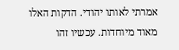אמרתי לאותו יהודי. הדקות האלו מאוד מיוחדות. עכשיו זהו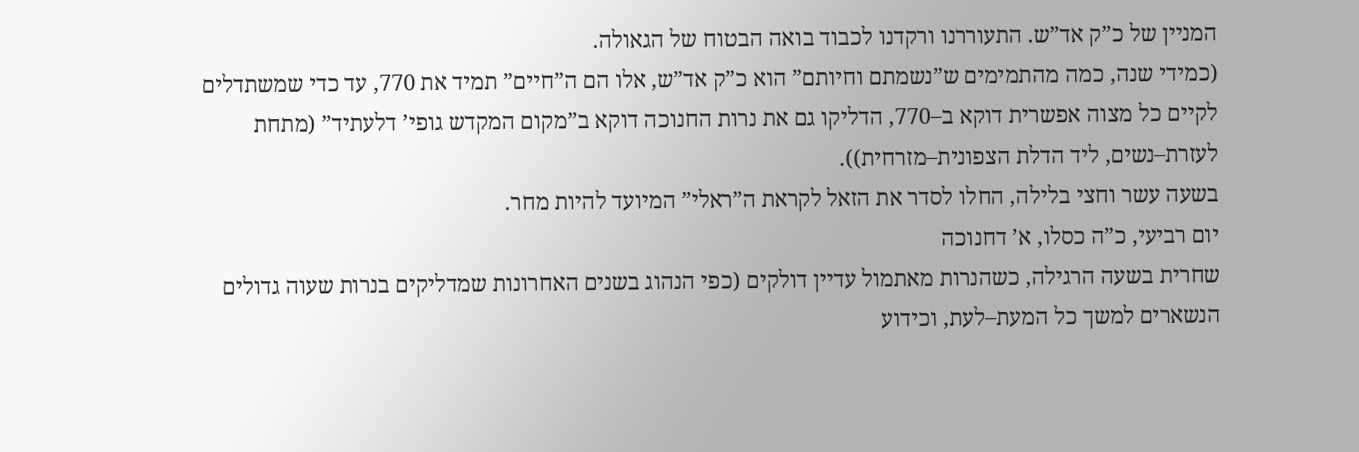המניין של כ”ק אד”ש. התעוררנו ורקדנו לכבוד בואה הבטוח של הגאולה.
(כמידי שנה, כמה מהתמימים ש”נשמתם וחיותם” הוא כ”ק אד”ש, אלו הם ה”חיים” תמיד את 770, עד כדי שמשתדלים לקיים כל מצוה אפשרית דוקא ב–770, הדליקו גם את נרות החנוכה דוקא ב”מקום המקדש גופי’ דלעתיד” (מתחת לעזרת–נשים, ליד הדלת הצפונית–מזרחית)).
בשעה עשר וחצי בלילה, החלו לסדר את הזאל לקראת ה”ראלי” המיועד להיות מחר.
יום רביעי, כ”ה כסלו, א’ דחנוכה
שחרית בשעה הרגילה, כשהנרות מאתמול עדיין דולקים (כפי הנהוג בשנים האחרונות שמדליקים בנרות שעוה גדולים הנשארים למשך כל המעת–לעת, וכידוע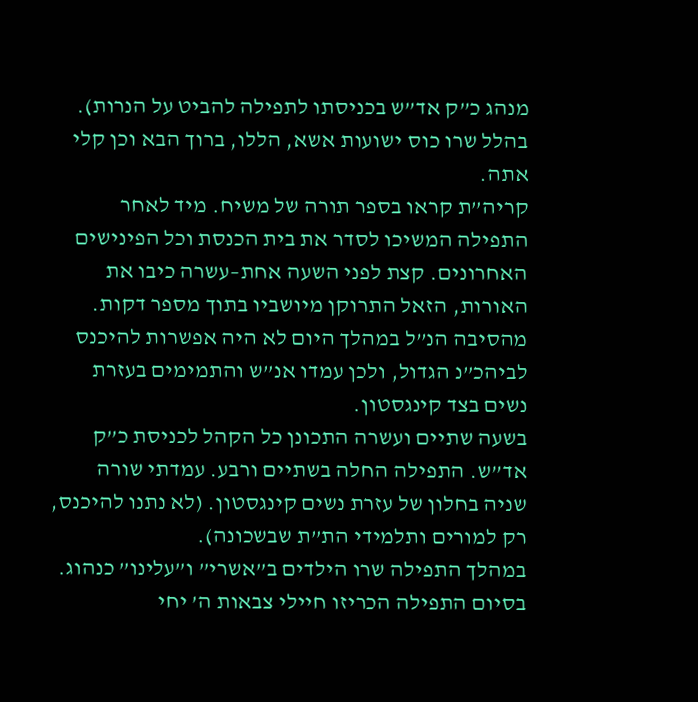מנהג כ”ק אד”ש בכניסתו לתפילה להביט על הנרות). בהלל שרו כוס ישועות אשא, הללו, ברוך הבא וכן קלי אתה.
קריה”ת קראו בספר תורה של משיח. מיד לאחר התפילה המשיכו לסדר את בית הכנסת וכל הפינישים האחרונים. קצת לפני השעה אחת–עשרה כיבו את האורות, הזאל התרוקן מיושביו בתוך מספר דקות.
מהסיבה הנ”ל במהלך היום לא היה אפשרות להיכנס לביהכ”נ הגדול, ולכן עמדו אנ”ש והתמימים בעזרת נשים בצד קינגסטון.
בשעה שתיים ועשרה התכונן כל הקהל לכניסת כ”ק אד”ש. התפילה החלה בשתיים ורבע. עמדתי שורה שניה בחלון של עזרת נשים קינגסטון. (לא נתנו להיכנס, רק למורים ותלמידי הת”ת שבשכונה).
במהלך התפילה שרו הילדים ב”אשרי” ו”עלינו” כנהוג. בסיום התפילה הכריזו חיילי צבאות ה’ יחי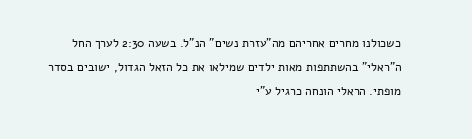כשכולנו מחרים אחריהם מה”עזרת נשים” הנ”ל. בשעה 2:30 לערך החל ה”ראלי” בהשתתפות מאות ילדים שמילאו את כל הזאל הגדול, ישובים בסדר מופתי. הראלי הונחה כרגיל ע”י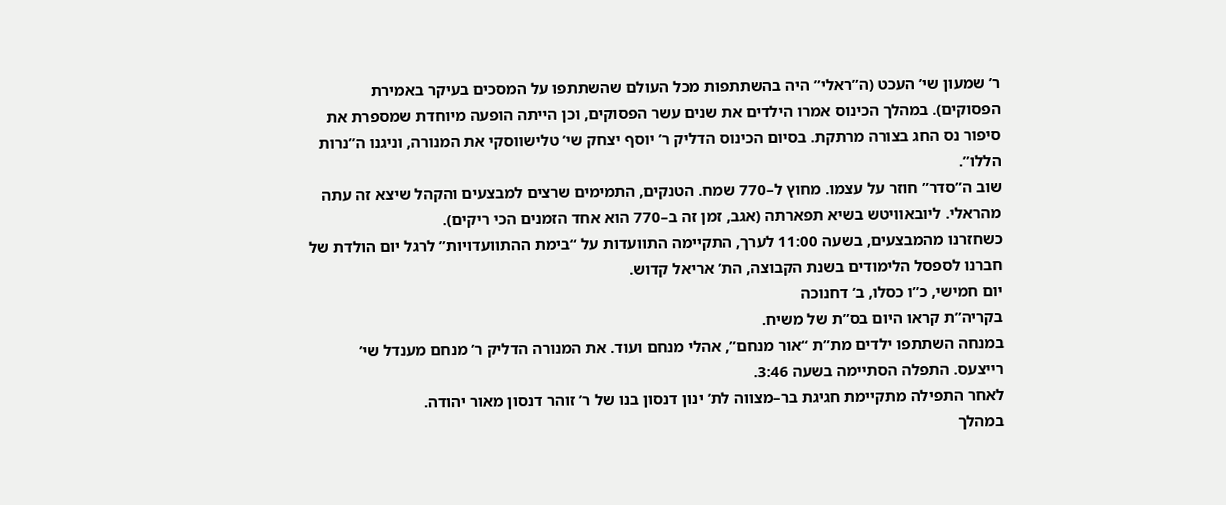ר’ שמעון שי’ העכט (ה”ראלי” היה בהשתתפות מכל העולם שהשתתפו על המסכים בעיקר באמירת הפסוקים). במהלך הכינוס אמרו הילדים את שנים עשר הפסוקים, וכן הייתה הופעה מיוחדת שמספרת את סיפור נס החג בצורה מרתקת. בסיום הכינוס הדליק ר’ יוסף יצחק שי’ טלישווסקי את המנורה, וניגנו ה”נרות הללו”.
שוב ה”סדר” חוזר על עצמו. מחוץ ל–770 שמח. הטנקים, התמימים שרצים למבצעים והקהל שיצא זה עתה מהראלי. ליובאוויטש בשיא תפארתה (אגב, זמן זה ב–770 הוא אחד הזמנים הכי ריקים).
כשחזרנו מהמבצעים, בשעה 11:00 לערך, התקיימה התוועדות על “בימת ההתוועדויות” לרגל יום הולדת של חברנו לספסל הלימודים בשנת הקבוצה, הת’ אריאל קדוש.
יום חמישי, כ”ו כסלו, ב’ דחנוכה
בקריה”ת קראו היום בס”ת של משיח.
במנחה השתתפו ילדים מת”ת “אור מנחם”, אהלי מנחם ועוד. את המנורה הדליק ר’ מנחם מענדל שי’ רייצעס. התפלה הסתיימה בשעה 3:46.
לאחר התפילה מתקיימת חגיגת בר–מצווה לת’ ינון דנסון בנו של ר’ זוהר דנסון מאור יהודה.
במהלך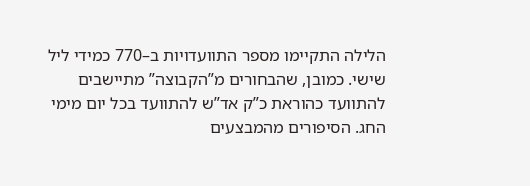הלילה התקיימו מספר התוועדויות ב–770 כמידי ליל שישי. כמובן, שהבחורים מ”הקבוצה” מתיישבים להתוועד כהוראת כ”ק אד”ש להתוועד בכל יום מימי החג. הסיפורים מהמבצעים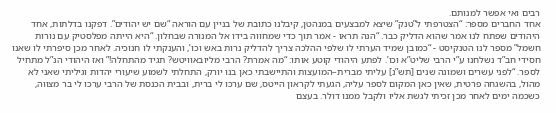רבים ואי אפשר למנותם.
אחד החברים מספר: “הצטרפתי ל”טנק” שיצא למבצעים במנהטן, קיבלנו כתובת של בניין עם הוראה “שם יש יהודים”. דפקנו בדלתות, אחד היהודים שפתח לנו אמר שהוא הדליק כבר. “הנה תראו - אמר תוך כדי שמחווה בידו אל המנורה שבחלון. “היא הייתה מפלסטיק עם נורות חשמל” מספר לנו הטנקיסט - “כמובן שמיד הערתי לו שלפי ההלכה צריך להדליק נרות באש וכו’, והענקתי לו חנוכיה. לאחר מכן סיפרתי לו שאנו חסידי חב”ד נשלחנו ע”י הרבי שליט”א וכו’. לפתע היהודי קוטע אותו: “מה אמרת? הרבי מליובאוויטש? תגיד מהתחלה!” ואז היהודי הנ”ל מתחיל לספר. “לפני עשרים ושמונה שנים [תש”נ] עליתי מברית–המועצות והתיישבתי כאן בנו יורק, התחלתי לשמוע שיעורי יהדות וגיליתי שאני לא מהול, בהשגחה פרטית, שאין כאן המקום לספר עליה, הגעתי לקראון הייטס, שם ערכו לי ברית, ובבית הכנסת של הרבי ערכו לי בר מצווה, כשכמה ימים לאחר מכן זכיתי לגשת אליו ולקבל ממנו דולר. בעצם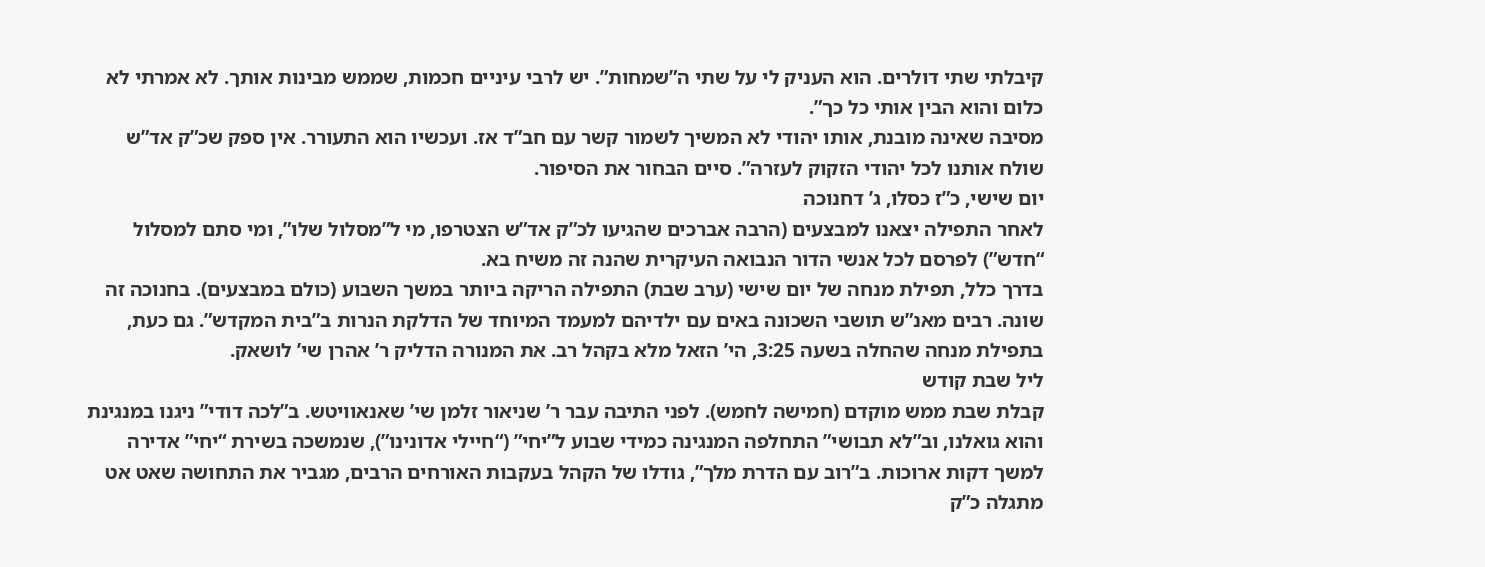קיבלתי שתי דולרים. הוא העניק לי על שתי ה”שמחות”. יש לרבי עיניים חכמות, שממש מבינות אותך. לא אמרתי לא כלום והוא הבין אותי כל כך”.
מסיבה שאינה מובנת, אותו יהודי לא המשיך לשמור קשר עם חב”ד אז. ועכשיו הוא התעורר. אין ספק שכ”ק אד”ש שולח אותנו לכל יהודי הזקוק לעזרה”. סיים הבחור את הסיפור.
יום שישי, כ”ז כסלו, ג’ דחנוכה
לאחר התפילה יצאנו למבצעים (הרבה אברכים שהגיעו לכ”ק אד”ש הצטרפו, מי ל”מסלול שלו”, ומי סתם למסלול “חדש”) לפרסם לכל אנשי הדור הנבואה העיקרית שהנה זה משיח בא.
בדרך כלל, תפילת מנחה של יום שישי (ערב שבת) התפילה הריקה ביותר במשך השבוע (כולם במבצעים). בחנוכה זה שונה. רבים מאנ”ש תושבי השכונה באים עם ילדיהם למעמד המיוחד של הדלקת הנרות ב”בית המקדש”. גם כעת, בתפילת מנחה שהחלה בשעה 3:25, הי’ הזאל מלא בקהל רב. את המנורה הדליק ר’ אהרן שי’ לושאק.
ליל שבת קודש
קבלת שבת ממש מוקדם (חמישה לחמש). לפני התיבה עבר ר’ שניאור זלמן שי’ שאנאוויטש. ב”לכה דודי” ניגנו במנגינת והוא גואלנו, וב”לא תבושי” התחלפה המנגינה כמידי שבוע ל”יחי” (“חיילי אדונינו”), שנמשכה בשירת “יחי” אדירה למשך דקות ארוכות. ב”רוב עם הדרת מלך”, גודלו של הקהל בעקבות האורחים הרבים, מגביר את התחושה שאט אט מתגלה כ”ק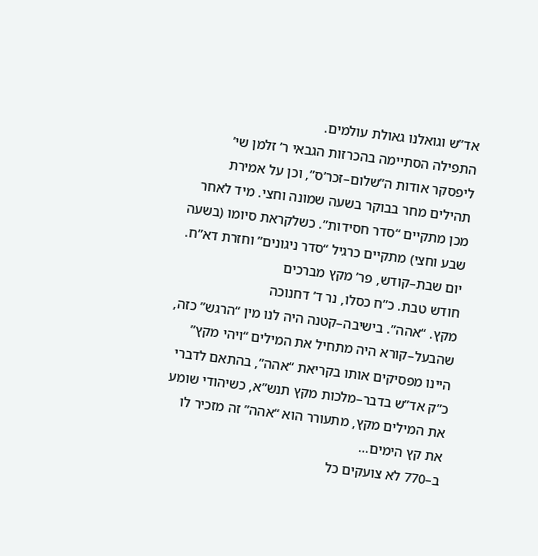אד”ש וגואלנו גאולת עולמים.
התפילה הסתיימה בהכרזות הגבאי ר’ זלמן שי’ ליפסקר אודות ה”שלום–זכר’ס”, וכן על אמירת תהילים מחר בבוקר בשעה שמונה וחצי. מיד לאחר מכן מתקיים “סדר חסידות”. כשלקראת סיומו (בשעה שבע וחצי) מתקיים כרגיל “סדר ניגונים” וחזרת דא”ח.
יום שבת–קודש, פר’ מקץ מברכים
חודש טבת. כ”ח כסלו, נר ד’ דחנוכה
מקץ. “אהה”. בישיבה–קטנה היה לנו מין “הרגש” כזה, שהבעל–קורא היה מתחיל את המילים “ויהי מקץ” היינו מפסיקים אותו בקריאת “אהה”, בהתאם לדברי כ”ק אד”ש בדבר–מלכות מקץ תנש”א, כשיהודי שומע את המילים מקץ, מתעורר הוא “אהה” זה מזכיר לו את קץ הימים…
ב–770 לא צועקים כל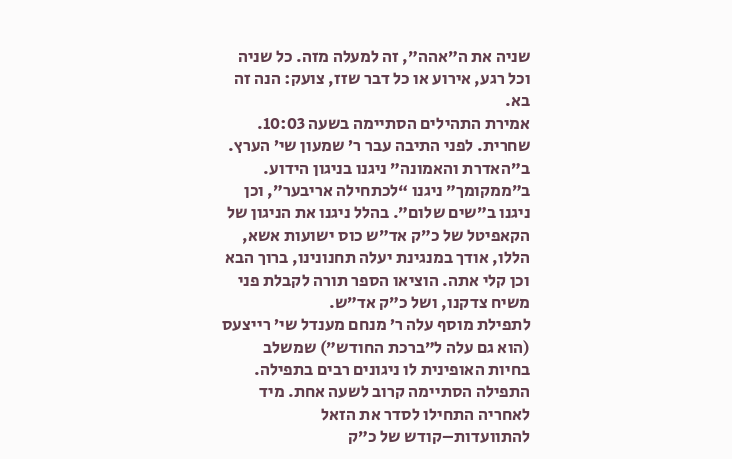שניה את ה”אהה”, זה למעלה מזה. כל שניה וכל רגע, אירוע או כל דבר שזז, צועק: הנה זה בא.
אמירת התהילים הסתיימה בשעה 10:03.
שחרית. לפני התיבה עבר ר’ שמעון שי’ הערץ. ב”האדרת והאמונה” ניגנו בניגון הידוע. ב”ממקומך” ניגנו “לכתחילה אריבער”, וכן ניגנו ב”שים שלום”. בהלל ניגנו את הניגון של הקאפיטל של כ”ק אד”ש כוס ישועות אשא, הללו, אודך במנגינת יעלה תחנונינו, ברוך הבא וכן קלי אתה. הוציאו הספר תורה לקבלת פני משיח צדקנו, ושל כ”ק אד”ש.
לתפילת מוסף עלה ר’ מנחם מענדל שי’ רייצעס (הוא גם עלה ל”ברכת החודש”) שמשלב בחיות האופינית לו ניגונים רבים בתפילה. התפילה הסתיימה קרוב לשעה אחת. מיד לאחריה התחילו לסדר את הזאל להתוועדות–קודש של כ”ק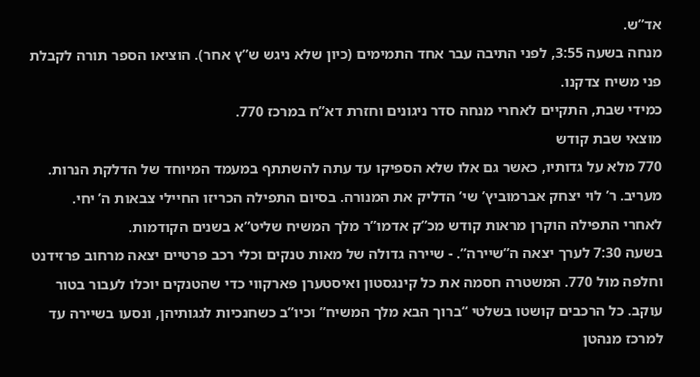אד”ש.
מנחה בשעה 3:55, לפני התיבה עבר אחד התמימים (כיון שלא ניגש ש”ץ אחר). הוציאו הספר תורה לקבלת פני משיח צדקנו.
כמידי שבת, התקיים לאחרי מנחה סדר ניגונים וחזרת דא”ח במרכז 770.
מוצאי שבת קודש
770 מלא על גדותיו, כאשר גם אלו שלא הספיקו עד עתה להשתתף במעמד המיוחד של הדלקת הנרות. מעריב. ר’ לוי יצחק אברמוביץ’ שי’ הדליק את המנורה. בסיום התפילה הכריזו החיילי צבאות ה’ יחי.
לאחרי התפילה הוקרן מראות קודש מכ”ק אדמו”ר מלך המשיח שליט”א בשנים הקודמות.
בשעה 7:30 לערך יצאה ה”שיירה”. - שיירה גדולה של מאות טנקים וכלי רכב פרטיים יצאה מרחוב פרזידנט וחלפה מול 770. המשטרה חסמה את כל קינגסטון ואיסטערן פארקווי כדי שהטנקים יוכלו לעבור בטור עוקב. כל הרכבים קושטו בשלטי “ברוך הבא מלך המשיח” וכיו”ב כשחנכיות לגגותיהן, ונסעו בשיירה עד למרכז מנהטן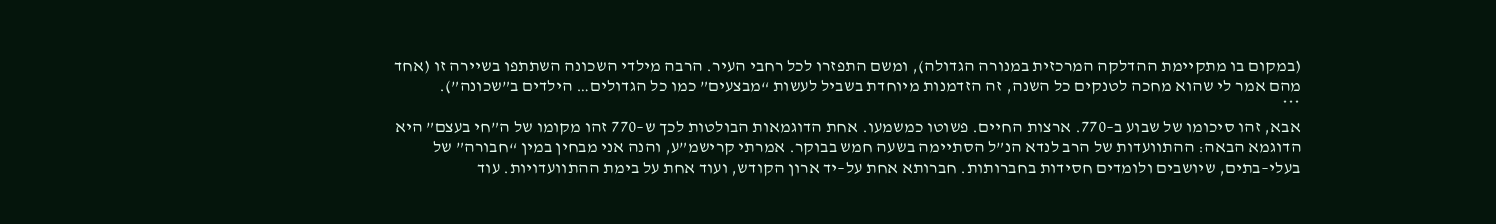(במקום בו מתקיימת ההדלקה המרכזית במנורה הגדולה), ומשם התפזרו לכל רחבי העיר. הרבה מילדי השכונה השתתפו בשיירה זו (אחד מהם אמר לי שהוא מחכה לטנקים כל השנה, זה הזדמנות מיוחדת בשביל לעשות “מבצעים” כמו כל הגדולים… הילדים ב”שכונה”).
***
אבא, זהו סיכומו של שבוע ב–770. ארצות החיים. פשוטו כמשמעו. אחת הדוגמאות הבולטות לכך ש–770 זהו מקומו של ה”חי בעצם” היא הדוגמא הבאה: ההתוועדות של הרב לנדא הנ”ל הסתיימה בשעה חמש בבוקר. אמרתי קרישמ”ע, והנה אני מבחין במין “חבורה” של בעלי–בתים, שיושבים ולומדים חסידות בחברותות. חברותא אחת על–יד ארון הקודש, ועוד אחת על בימת ההתוועדויות. עוד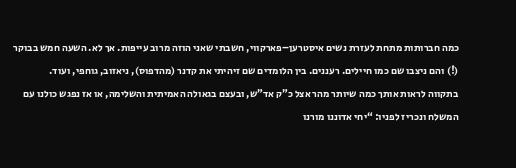כמה חברותות מתחת לעזרת נשים איסטרען–פארקווי, חשבתי שאני הוזה מרוב עייפות. אך לא. השעה חמש בבוקר (!) והם ניצבו שם כמו חיילים. רעננים. בין הלומדים שם זיהיתי את קדנר (מהדפוס), ניאזוב, גוחפי, ועוד.
בתקווה לראות אותך כמה שיותר מהר אצל כ”ק אד”ש, ובעצם בגאולה האמיתית והשלימה, או אז נפגש כולנו עם המשלח ונכריז לפניו: “יחי אדוננו מורנו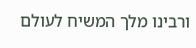ורבינו מלך המשיח לעולם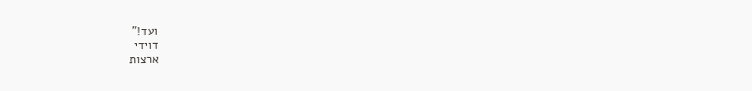ועד!”
דוידי
ארצות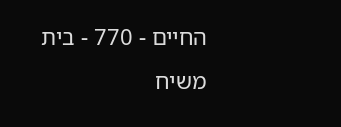החיים - 770 - בית משיח